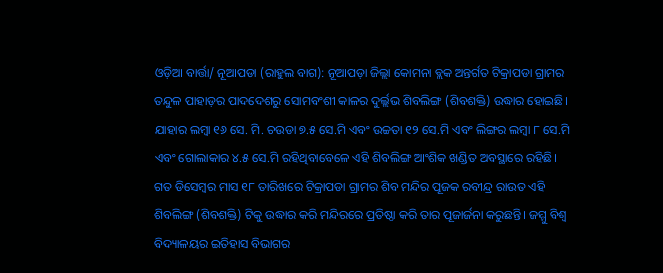ଓଡ଼ିଆ ବାର୍ତ୍ତା/ ନୂଆପଡା (ରାହୁଲ ବାଗ): ନୂଆପଡ଼ା ଜିଲ୍ଲା କୋମନା ବ୍ଲକ ଅନ୍ତର୍ଗତ ଟିକ୍ରାପଡା ଗ୍ରାମର ତନ୍ଦୁଳ ପାହାଡ଼ର ପାଦଦେଶରୁ ସୋମବଂଶୀ କାଳର ଦୁର୍ଲ୍ଲଭ ଶିବଲିଙ୍ଗ (ଶିବଶକ୍ତି) ଉଦ୍ଧାର ହୋଇଛି। ଯାହାର ଲମ୍ବା ୧୬ ସେ. ମି. ଚଉଡା ୭.୫ ସେ.ମି ଏବଂ ଉଚ୍ଚତା ୧୨ ସେ.ମି ଏବଂ ଲିଙ୍ଗର ଲମ୍ବା ୮ ସେ.ମି ଏବଂ ଗୋଲାକାର ୪.୫ ସେ.ମି ରହିଥିବାବେଳେ ଏହି ଶିବଲିଙ୍ଗ ଆଂଶିକ ଖଣ୍ଡିତ ଅବସ୍ଥାରେ ରହିଛି। ଗତ ଡିସେମ୍ବର ମାସ ୧୮ ତାରିଖରେ ଟିକ୍ରାପଡା ଗ୍ରାମର ଶିବ ମନ୍ଦିର ପୂଜକ ରବୀନ୍ଦ୍ର ରାଉତ ଏହି ଶିବଲିଙ୍ଗ (ଶିବଶକ୍ତି) ଟିକୁ ଉଦ୍ଧାର କରି ମନ୍ଦିରରେ ପ୍ରତିଷ୍ଠା କରି ତାର ପୂଜାର୍ଜନା କରୁଛନ୍ତି। ଜମ୍ମୁ ବିଶ୍ବ ବିଦ୍ୟାଳୟର ଇତିହାସ ବିଭାଗର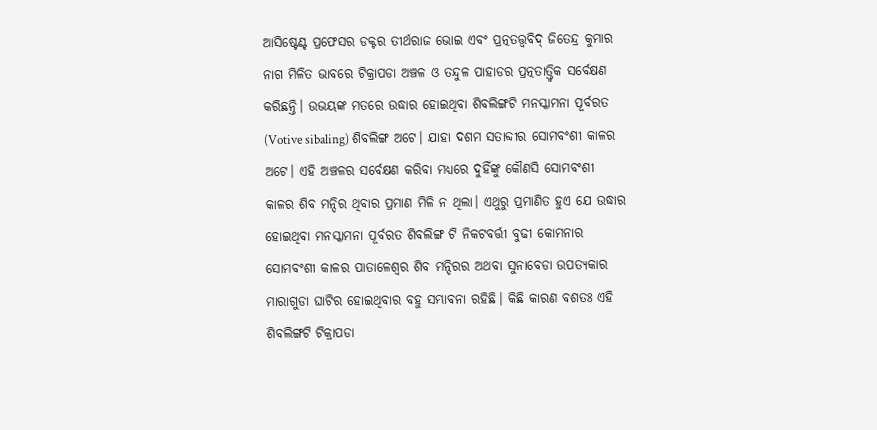ଆସିଷ୍ଟେଣ୍ଟ ପ୍ରଫେସର ଡକ୍ଟର ତୀର୍ଥରାଜ ଭୋଇ ଏବଂ ପ୍ରତ୍ନତତ୍ତ୍ଵବିଦ୍ ଜିତେନ୍ଦ୍ର କୁମାର ନାଗ ମିଳିତ ଭାବରେ ଟିକ୍ରାପଡା ଅଞ୍ଚଳ ଓ ତନ୍ଦୁଳ ପାହାଡର ପ୍ରତ୍ନତାତ୍ତ୍ୱିକ ସର୍ବେକ୍ଷଣ କରିଛନ୍ତି। ଉଭୟଙ୍କ ମତରେ ଉଦ୍ଧାର ହୋଇଥିବା ଶିବଲିଙ୍ଗଟି ମନସ୍କାମନା ପୂର୍ବରତ (Votive sibaling) ଶିବଲିଙ୍ଗ ଅଟେ। ଯାହା ଦଶମ ସତାବ୍ଦୀର ସୋମବଂଶୀ କାଳର ଅଟେ। ଏହି ଅଞ୍ଚଳର ସର୍ବେକ୍ଷଣ କରିବା ମଧ୍ୟରେ ଦୁହିଁଙ୍କୁ କୌଣସି ସୋମବଂଶୀ କାଳର ଶିବ ମନ୍ଦିର ଥିବାର ପ୍ରମାଣ ମିଳି ନ ଥିଲା। ଏଥୁରୁ ପ୍ରମାଣିତ ହୁଏ ଯେ ଉଦ୍ଧାର ହୋଇଥିବା ମନସ୍କାମନା ପୂର୍ବରତ ଶିବଲିଙ୍ଗ ଟି ନିକଟବର୍ତ୍ତୀ ବୁଢୀ କୋମନାର ସୋମବଂଶୀ କାଳର ପାତାଳେଶ୍ଵର ଶିବ ମନ୍ଦିରର ଅଥବା ସୁନାବେଡା ଉପତ୍ୟକାର ମାରାଗୁଡା ଘାଟିର ହୋଇଥିବାର ବହୁ ସମ୍ଭାବନା ରହିଛି। କିଛି କାରଣ ବଶତଃ ଏହି ଶିବଲିଙ୍ଗଟି ଟିକ୍ରାପଡା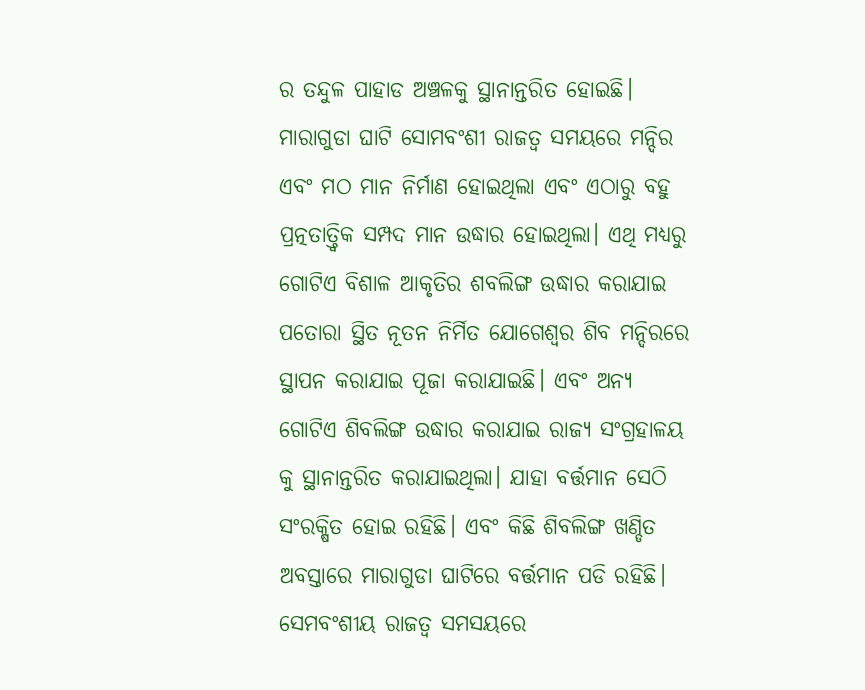ର ତନ୍ଦୁଳ ପାହାଡ ଅଞ୍ଚଳକୁ ସ୍ଥାନାନ୍ତରିତ ହୋଇଛି। ମାରାଗୁଡା ଘାଟି ସୋମବଂଶୀ ରାଜତ୍ଵ ସମୟରେ ମନ୍ଦିର ଏବଂ ମଠ ମାନ ନିର୍ମାଣ ହୋଇଥିଲା ଏବଂ ଏଠାରୁ ବହୁ ପ୍ରତ୍ନତାତ୍ତ୍ଵିକ ସମ୍ପଦ ମାନ ଉଦ୍ଧାର ହୋଇଥିଲା। ଏଥି ମଧ୍ୟରୁ ଗୋଟିଏ ବିଶାଳ ଆକୃତିର ଶବଲିଙ୍ଗ ଉଦ୍ଧାର କରାଯାଇ ପତୋରା ସ୍ଥିତ ନୂତନ ନିର୍ମିତ ଯୋଗେଶ୍ଵର ଶିବ ମନ୍ଦିରରେ ସ୍ଥାପନ କରାଯାଇ ପୂଜା କରାଯାଇଛି। ଏବଂ ଅନ୍ୟ ଗୋଟିଏ ଶିବଲିଙ୍ଗ ଉଦ୍ଧାର କରାଯାଇ ରାଜ୍ୟ ସଂଗ୍ରହାଳୟ କୁ ସ୍ଥାନାନ୍ତରିତ କରାଯାଇଥିଲା। ଯାହା ବର୍ତ୍ତମାନ ସେଠି ସଂରକ୍ଷିତ ହୋଇ ରହିଛି। ଏବଂ କିଛି ଶିବଲିଙ୍ଗ ଖଣ୍ଡିତ ଅବସ୍ତାରେ ମାରାଗୁଡା ଘାଟିରେ ବର୍ତ୍ତମାନ ପଡି ରହିଛି। ସେମବଂଶୀୟ ରାଜତ୍ଵ ସମସୟରେ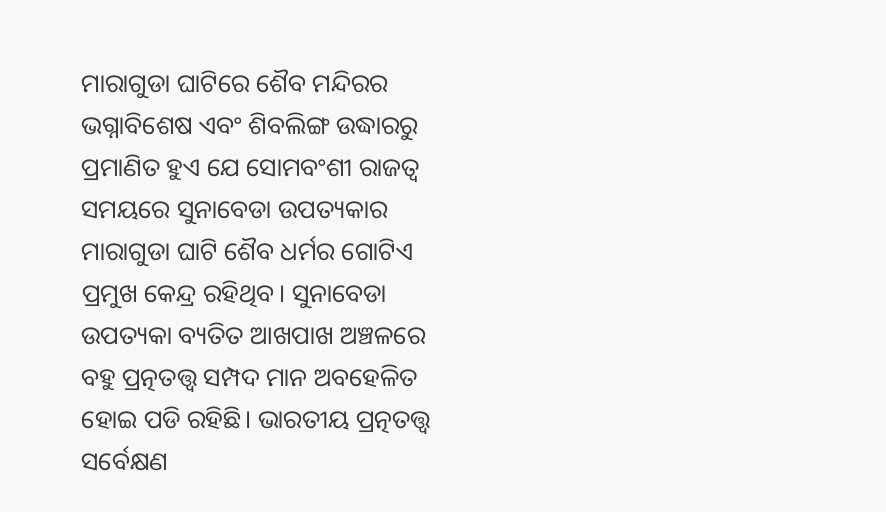ମାରାଗୁଡା ଘାଟିରେ ଶୈବ ମନ୍ଦିରର ଭଗ୍ନାବିଶେଷ ଏବଂ ଶିବଲିଙ୍ଗ ଉଦ୍ଧାରରୁ ପ୍ରମାଣିତ ହୁଏ ଯେ ସୋମବଂଶୀ ରାଜତ୍ଵ ସମୟରେ ସୁନାବେଡା ଉପତ୍ୟକାର ମାରାଗୁଡା ଘାଟି ଶୈବ ଧର୍ମର ଗୋଟିଏ ପ୍ରମୁଖ କେନ୍ଦ୍ର ରହିଥିବ। ସୁନାବେଡା ଉପତ୍ୟକା ବ୍ୟତିତ ଆଖପାଖ ଅଞ୍ଚଳରେ ବହୁ ପ୍ରତ୍ନତତ୍ତ୍ଵ ସମ୍ପଦ ମାନ ଅବହେଳିତ ହୋଇ ପଡି ରହିଛି। ଭାରତୀୟ ପ୍ରତ୍ନତତ୍ତ୍ଵ ସର୍ବେକ୍ଷଣ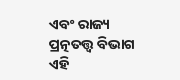ଏବଂ ରାଜ୍ୟ ପ୍ରତ୍ନତତ୍ତ୍ଵ ବିଭାଗ ଏହି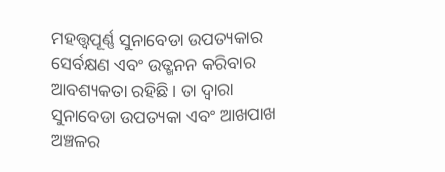ମହତ୍ତ୍ଵପୂର୍ଣ୍ଣ ସୁନାବେଡା ଉପତ୍ୟକାର ସେର୍ବକ୍ଷଣ ଏବଂ ଉତ୍ଖନନ କରିବାର ଆବଶ୍ୟକତା ରହିଛି। ତା ଦ୍ଵାରା ସୁନାବେଡା ଉପତ୍ୟକା ଏବଂ ଆଖପାଖ ଅଞ୍ଚଳର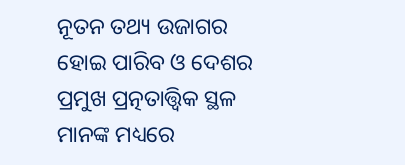ନୂତନ ତଥ୍ୟ ଉଜାଗର ହୋଇ ପାରିବ ଓ ଦେଶର ପ୍ରମୁଖ ପ୍ରତ୍ନତାତ୍ତ୍ୱିକ ସ୍ଥଳ ମାନଙ୍କ ମଧ୍ୟରେ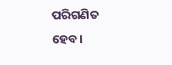ପରିଗଣିତ ହେବ।